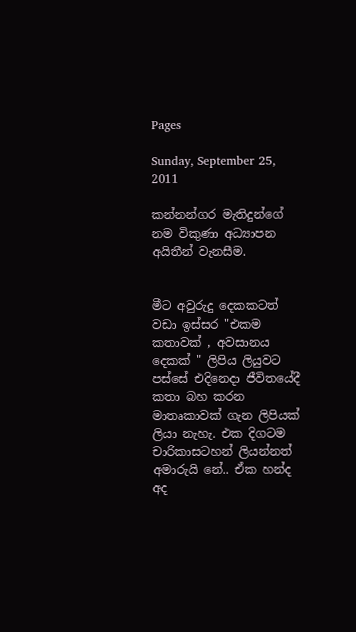Pages

Sunday, September 25, 2011

කන්නන්ගර මැතිදුන්ගේ නම විකුණා අධ්‍යාපන අයිතීන් වැනසීම.


මීට අවුරුදු දෙකකටත් වඩා ඉස්සර "එකම කතාවක් , අවසානය දෙකක් " ලිපිය ලියුවට පස්සේ එදිනෙදා ජීවිතයේදී කතා බහ කරන මාතෘකාවක් ගැන ලිපියක් ලියා නැහැ. එක දිගටම චාරිකාසටහන් ලියන්නත් අමාරුයි නේ.. ඒක හන්ද අද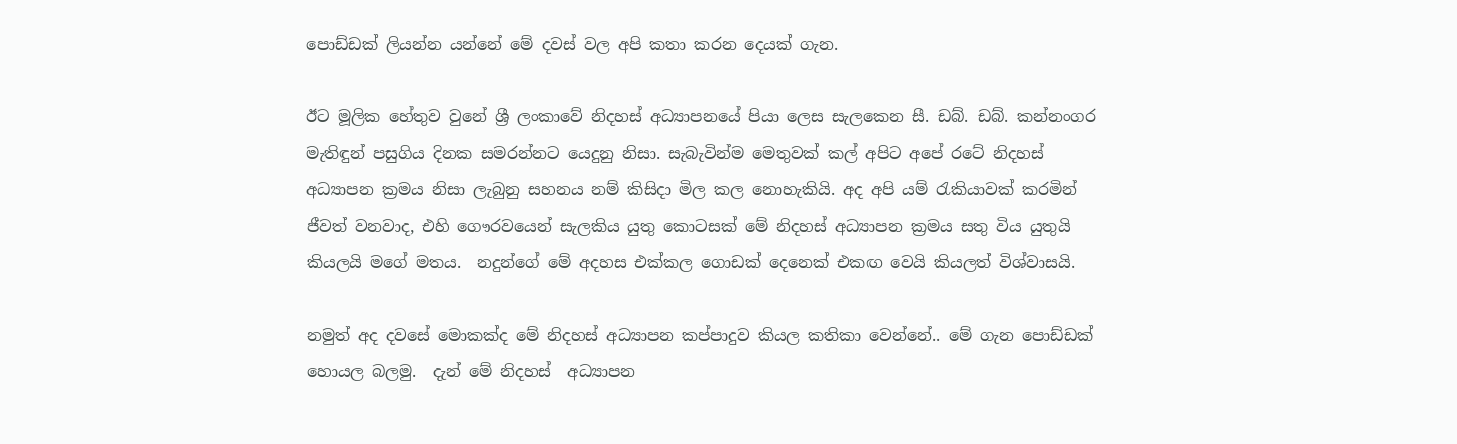පොඩ්ඩක් ලියන්න යන්නේ මේ දවස් වල අපි කතා කරන දෙයක් ගැන.

ඊට මූලික හේතුව වුනේ ශ්‍රී ලංකාවේ නිදහස් අධ්‍යාපනයේ පියා ලෙස සැලකෙන සී. ඩබ්. ඩබ්. කන්නංගර මැතිඳුන් පසුගිය දිනක සමරන්නට යෙදුනු නිසා. සැබැවින්ම මෙතුවක් කල් අපිට අපේ රටේ නිදහස් අධ්‍යාපන ක්‍රමය නිසා ලැබුනු සහනය නම් කිසිදා මිල කල නොහැකියි. අද අපි යම් රැකියාවක් කරමින් ජීවත් වනවාද, එහි ගෞරවයෙන් සැලකිය යුතු කොටසක් මේ නිදහස් අධ්‍යාපන ක්‍රමය සතු විය යුතුයි කියලයි මගේ මතය.  නදුන්ගේ මේ අදහස එක්කල ගොඩක් දෙනෙක් එකඟ වෙයි කියලත් විශ්වාසයි.

නමුත් අද දවසේ මොකක්ද මේ නිදහස් අධ්‍යාපන කප්පාදුව කියල කතිකා වෙන්නේ.. මේ ගැන පොඩ්ඩක් හොයල බලමු.  දැන් මේ නිදහස්  අධ්‍යාපන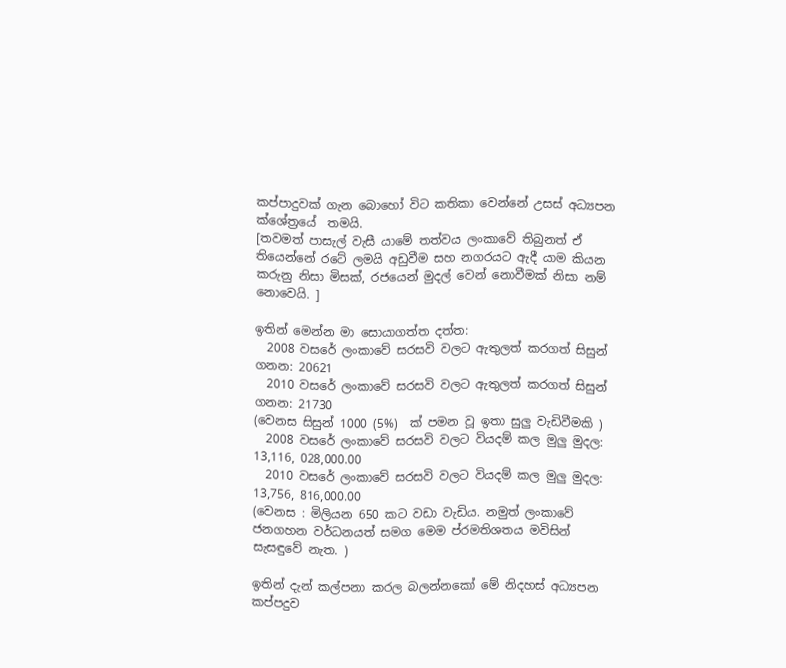කප්පාදුවක් ගැන බොහෝ විට කතිකා වෙන්නේ උසස් අධ්‍යපන ක්ශේත්‍රයේ  තමයි.
[තවමත් පාසැල් වැසී යාමේ තත්වය ලංකාවේ තිබුනත් ඒ තියෙන්නේ රටේ ලමයි අඩුවීම සහ නගරයට ඇදී යාම කියන කරුනු නිසා මිසක්, රජයෙන් මුදල් වෙන් නොවීමක් නිසා නම් නොවෙයි. ]

ඉතින් මෙන්න මා සොයාගත්ත දත්ත:
  2008 වසරේ ලංකාවේ සරසවි වලට ඇතුලත් කරගත් සිසුන් ගනන: 20621
  2010 වසරේ ලංකාවේ සරසවි වලට ඇතුලත් කරගත් සිසුන් ගනන: 21730
(වෙනස සිසුන් 1000 (5%)  ක් පමන වූ ඉතා සුලු වැඩිවීමකි )
  2008 වසරේ ලංකාවේ සරසවි වලට වියදම් කල මුලු මුදල: 13,116, 028,000.00
  2010 වසරේ ලංකාවේ සරසවි වලට වියදම් කල මුලු මුදල: 13,756, 816,000.00
(වෙනස : මිලියන 650 කට වඩා වැඩිය. නමුත් ලංකාවේ ජනගහන වර්ධනයත් සමග මෙම ප්රමතිශතය මවිසින් සැසඳුවේ නැත. )

ඉතින් දැන් කල්පනා කරල බලන්නකෝ මේ නිදහස් අධ්‍යපන කප්පදුව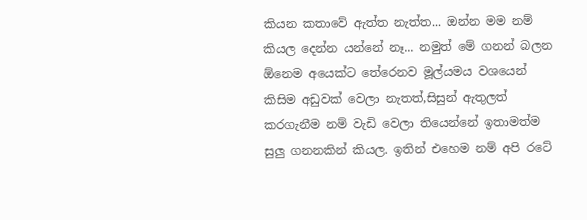කියන කතාවේ ඇත්ත නැත්ත... ඔන්න මම නම් කියල දෙන්න යන්නේ නෑ... නමුත් මේ ගනන් බලන ඕනෙම අයෙක්ට තේරෙනව මූල්යමය වශයෙන් කිසිම අඩුවක් වෙලා නැතත්,සිසුන් ඇතුලත් කරගැනීම නම් වැඩි වෙලා තියෙන්නේ ඉතාමත්ම සුලු ගනනකින් කියල. ඉතින් එහෙම නම් අපි රටේ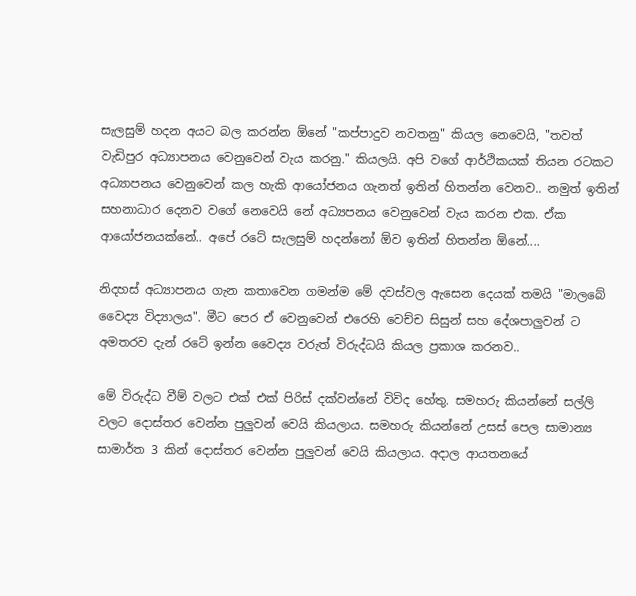සැලසුම් හදන අයට බල කරන්න ඕනේ "කප්පාදුව නවතනු" කියල නෙවෙයි, "තවත් වැඩිපුර අධ්‍යාපනය වෙනුවෙන් වැය කරනු." කියලයි. අපි වගේ ආර්ථිකයක් තියන රටකට අධ්‍යාපනය වෙනුවෙන් කල හැකි ආයෝජනය ගැනත් ඉතින් හිතන්න වෙනව.. නමුත් ඉතින් සහනාධාර දෙනව වගේ නෙවෙයි නේ අධ්‍යපනය වෙනුවෙන් වැය කරන එක. ඒක ආයෝජනයක්නේ.. අපේ රටේ සැලසුම් හදන්නෝ ඕව ඉතින් හිතන්න ඕනේ....

නිදහස් අධ්‍යාපනය ගැන කතාවෙන ගමන්ම මේ දවස්වල ඇසෙන දෙයක් තමයි "මාලබේ වෛද්‍ය විද්‍යාලය". මීට පෙර ඒ වෙනුවෙන් එරෙහි වෙච්ච සිසුන් සහ දේශපාලුවන් ට අමතරව දැන් රටේ ඉන්න වෛද්‍ය වරුත් විරුද්ධයි කියල ප්‍රකාශ කරනව..

මේ විරුද්ධ වීම් වලට එක් එක් පිරිස් දක්වන්නේ විවිද හේතු. සමහරු කියන්නේ සල්ලි වලට දොස්තර වෙන්න පුලුවන් වෙයි කියලාය. සමහරු කියන්නේ උසස් පෙල සාමාන්‍ය සාමාර්ත 3 කින් දොස්තර වෙන්න පුලුවන් වෙයි කියලාය. අදාල ආයතනයේ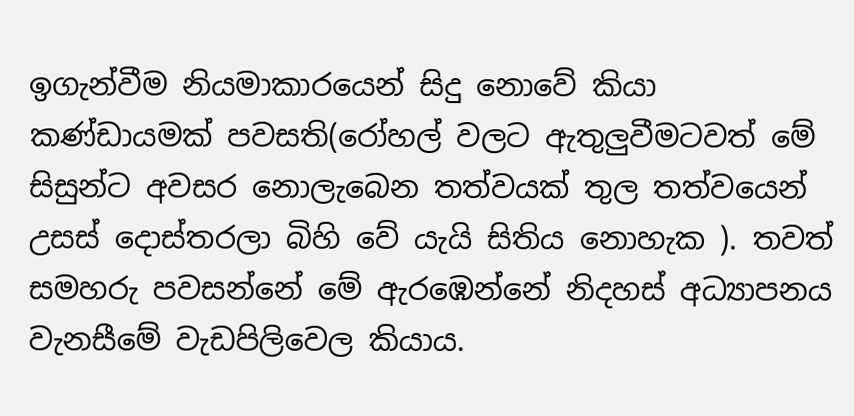ඉගැන්වීම නියමාකාරයෙන් සිදු නොවේ කියා කණ්ඩායමක් පවසති(රෝහල් වලට ඇතුලුවීමටවත් මේ සිසුන්ට අවසර නොලැබෙන තත්වයක් තුල තත්වයෙන් උසස් දොස්තරලා බිහි වේ යැයි සිතිය නොහැක ). තවත් සමහරු පවසන්නේ මේ ඇරඹෙන්නේ නිදහස් අධ්‍යාපනය වැනසීමේ වැඩපිලිවෙල කියාය.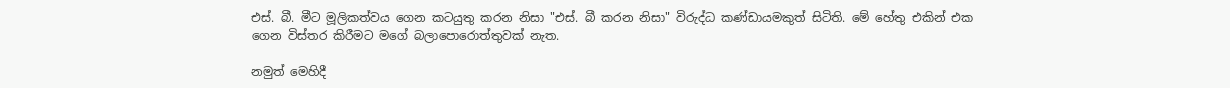එස්. බී. මීට මූලිකත්වය ගෙන කටයුතු කරන නිසා "එස්. බී කරන නිසා" විරුද්ධ කණ්ඩායමකුත් සිටිති. මේ හේතු එකින් එක ගෙන විස්තර කිරීමට මගේ බලාපොරොත්තුවක් නැත.

නමුත් මෙහිදී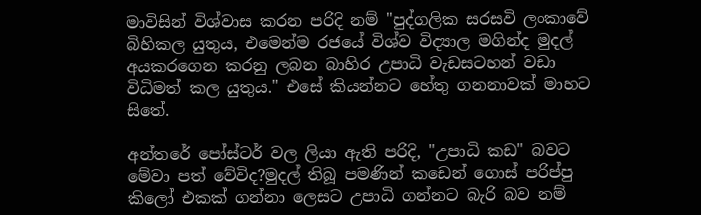මාවිසින් විශ්වාස කරන පරිදි නම් "පුද්ගලික සරසවි ලංකාවේ බිහිකල යුතුය, එමෙන්ම රජයේ විශ්ව විද්‍යාල මගින්ද මුදල් අයකරගෙන කරනු ලබන බාහිර උපාධි වැඩසටහන් වඩා විධිමත් කල යුතුය." එසේ කියන්නට හේතු ගනනාවක් මාහට සිතේ.

අන්තරේ පෝස්ටර් වල ලියා ඇති පරිදි, "උපාධි කඩ" බවට මේවා පත් වේවිද?මුදල් තිබූ පමණින් කඩෙන් ගොස් පරිප්පු කිලෝ එකක් ගන්නා ලෙසට උපාධි ගන්නට බැරි බව නම්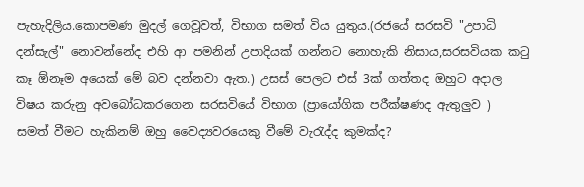පැහැදිලිය.කොපමණ මුදල් ගෙවූවත්, විභාග සමත් විය යුතුය.(රජයේ සරසවි "උපාධි දන්සැල්" නොවන්නේද එහි ආ පමනින් උපාදියක් ගන්නට නොහැකි නිසාය,සරසවියක කටු කෑ ඕනෑම අයෙක් මේ බව දන්නවා ඇත.) උසස් පෙලට එස් 3ක් ගත්තද ඔහුට අදාල විෂය කරුනු අවබෝධකරගෙන සරසවියේ විභාග (ප්‍රායෝගික පරීක්ෂණද ඇතුලුව )  සමත් වීමට හැකිනම් ඔහු වෛද්‍යවරයෙකු වීමේ වැරැද්ද කුමක්ද?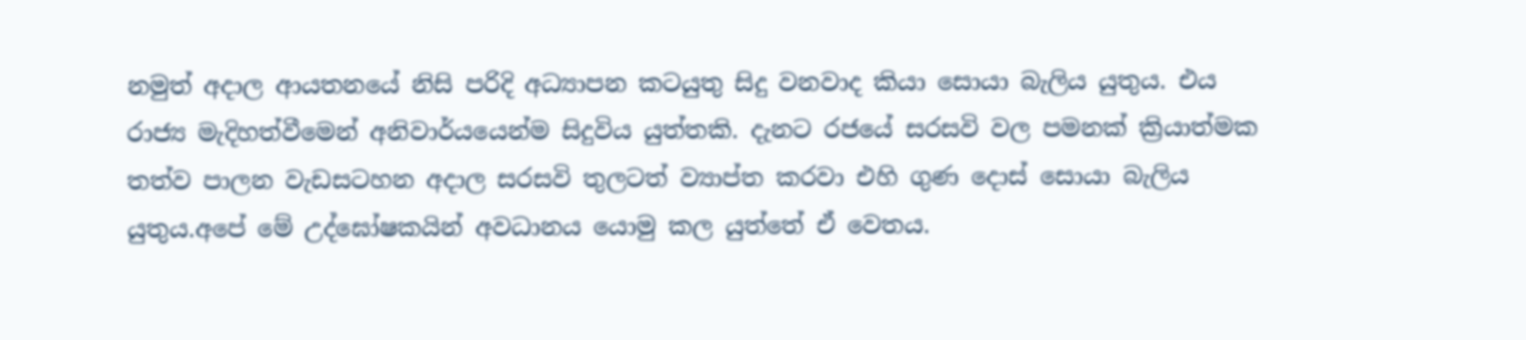නමුත් අදාල ආයතනයේ නිසි පරිදි අධ්‍යාපන කටයුතු සිදු වනවාද කියා සොයා බැලිය යුතුය. එය රාජ්‍ය මැදිහත්වීමෙන් අනිවාර්යයෙන්ම සිදුවිය යුත්තකි. දැනට රජයේ සරසවි වල පමනක් ක්‍රියාත්මක තත්ව පාලන වැඩසටහන අදාල සරසවි තුලටත් ව්‍යාප්ත කරවා එහි ගුණ දොස් සොයා බැලිය යුතුය.අපේ මේ උද්ඝෝෂකයින් අවධානය යොමු කල යුත්තේ ඒ වෙතය.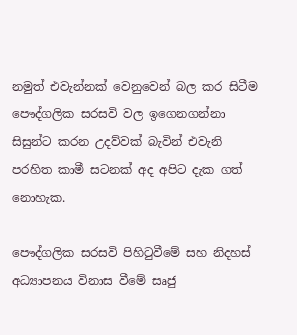නමුත් එවැන්නක් වෙනුවෙන් බල කර සිටීම පෞද්ගලික සරසවි වල ඉගෙනගන්නා සිසුන්ට කරන උදව්වක් බැවින් එවැනි පරහිත කාමී සටනක් අද අපිට දැක ගත් නොහැක.

පෞද්ගලික සරසවි පිහිටුවීමේ සහ නිදහස් අධ්‍යාපනය විනාස වීමේ සෘජු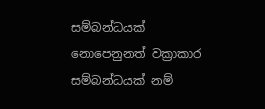සම්බන්ධයක් නොපෙනුනත් වක්‍රාකාර සම්බන්ධයක් නම්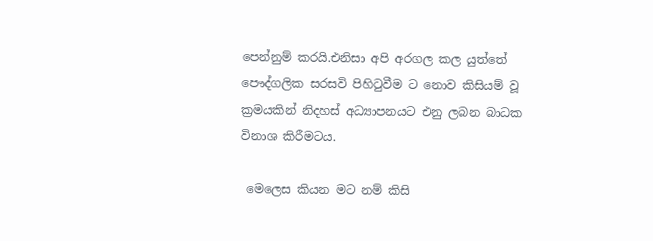පෙන්නුම් කරයි.එනිසා අපි අරගල කල යුත්තේ පෞද්ගලික සරසවි පිහිටුවීම ට නොව කිසියම් වූ ක්‍රමයකින් නිදහස් අධ්‍යාපනයට එනු ලබන බාධක විනාශ කිරීමටය.

 මෙලෙස කියන මට නම් කිසි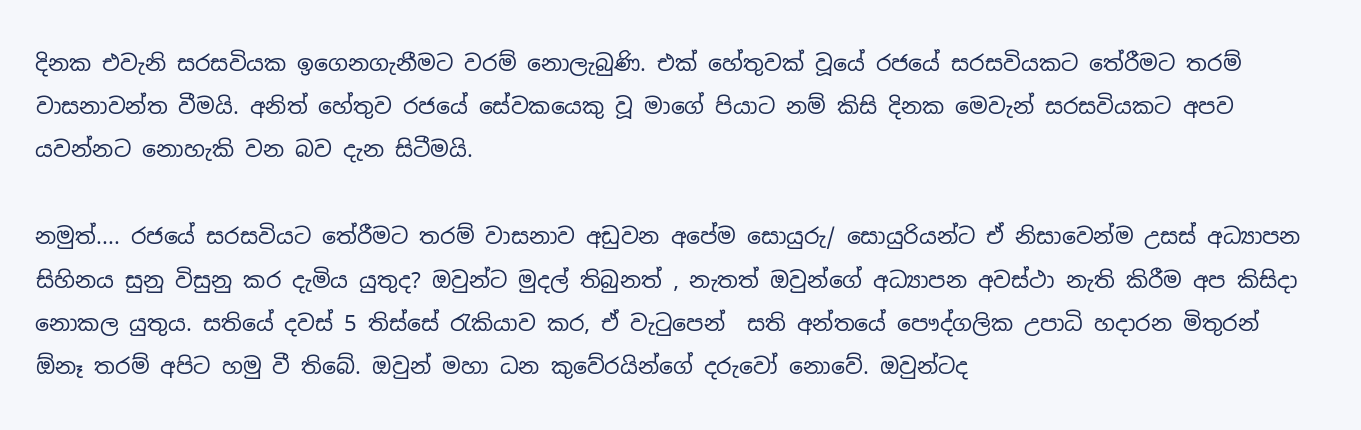දිනක එවැනි සරසවියක ඉගෙනගැනීමට වරම් නොලැබුණි. එක් හේතුවක් වූයේ රජයේ සරසවියකට තේරීමට තරම් වාසනාවන්ත වීමයි. අනිත් හේතුව රජයේ සේවකයෙකු වූ මාගේ පියාට නම් කිසි දිනක මෙවැන් සරසවියකට අපව යවන්නට නොහැකි වන බව දැන සිටීමයි.

නමුත්.... රජයේ සරසවියට තේරීමට තරම් වාසනාව අඩුවන අපේම සොයුරු/ සොයුරියන්ට ඒ නිසාවෙන්ම උසස් අධ්‍යාපන සිහිනය සුනු විසුනු කර දැමිය යුතුද? ඔවුන්ට මුදල් තිබුනත් , නැතත් ඔවුන්ගේ අධ්‍යාපන අවස්ථා නැති කිරීම අප කිසිදා නොකල යුතුය. සතියේ දවස් 5 තිස්සේ රැකියාව කර, ඒ වැටුපෙන්  සති අන්තයේ පෞද්ගලික උපාධි හදාරන මිතුරන් ඕනෑ තරම් අපිට හමු වී තිබේ. ඔවුන් මහා ධන කුවේරයින්ගේ දරුවෝ නොවේ. ඔවුන්ටද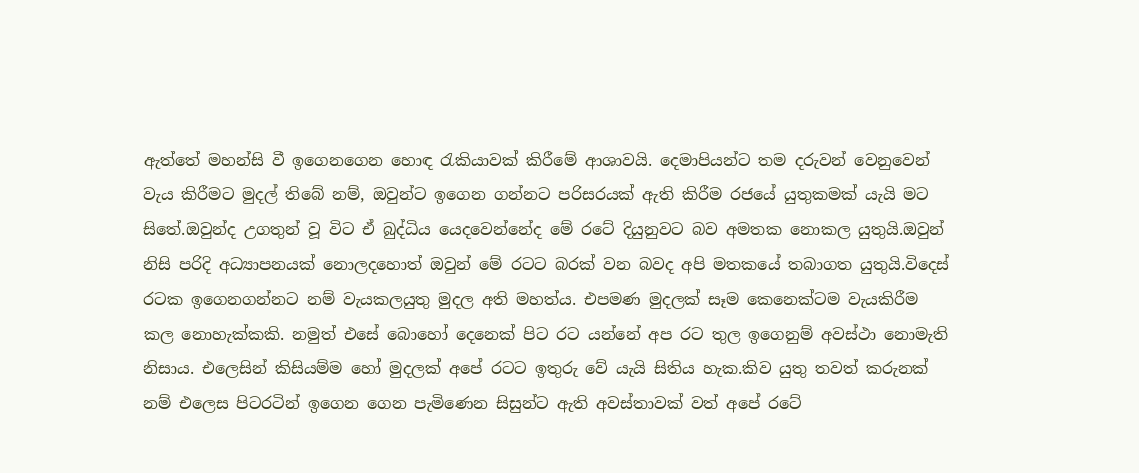ඇත්තේ මහන්සි වී ඉගෙනගෙන හොඳ රැකියාවක් කිරීමේ ආශාවයි. දෙමාපියන්ට තම දරුවන් වෙනුවෙන් වැය කිරීමට මුදල් තිබේ නම්, ඔවුන්ට ඉගෙන ගන්නට පරිසරයක් ඇති කිරීම රජයේ යුතුකමක් යැයි මට සිතේ.ඔවුන්ද උගතුන් වූ විට ඒ බුද්ධිය යෙදවෙන්නේද මේ රටේ දියුනුවට බව අමතක නොකල යුතුයි.ඔවුන් නිසි පරිදි අධ්‍යාපනයක් නොලදහොත් ඔවුන් මේ රටට බරක් වන බවද අපි මතකයේ තබාගත යුතුයි.විදෙස් රටක ඉගෙනගන්නට නම් වැයකලයුතු මුදල අති මහත්ය. එපමණ මුදලක් සෑම කෙනෙක්ටම වැයකිරීම කල නොහැක්කකි. නමුත් එසේ බොහෝ දෙනෙක් පිට රට යන්නේ අප රට තුල ඉගෙනුම් අවස්ථා නොමැති නිසාය. එලෙසින් කිසියම්ම හෝ මුදලක් අපේ රටට ඉතුරු වේ යැයි සිතිය හැක.කිව යුතු තවත් කරුනක් නම් එලෙස පිටරටින් ඉගෙන ගෙන පැමිණෙන සිසුන්ට ඇති අවස්තාවක් වත් අපේ රටේ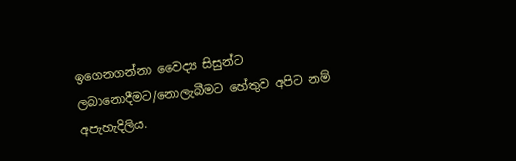ඉගෙනගන්නා වෛද්‍ය සිසුන්ට ලබානොදීමට/නොලැබීමට හේතුව අපිට නම් අපැහැදිලිය.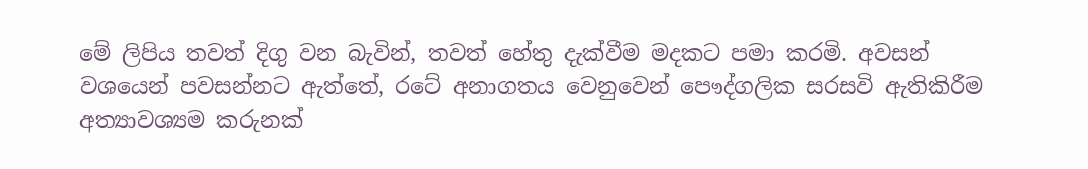මේ ලිපිය තවත් දිගු වන බැවින්, තවත් හේතු දැක්වීම මදකට පමා කරමි. අවසන් වශයෙන් පවසන්නට ඇත්තේ, රටේ අනාගතය වෙනුවෙන් පෞද්ගලික සරසවි ඇතිකිරීම අත්‍යාවශ්‍යම කරුනක්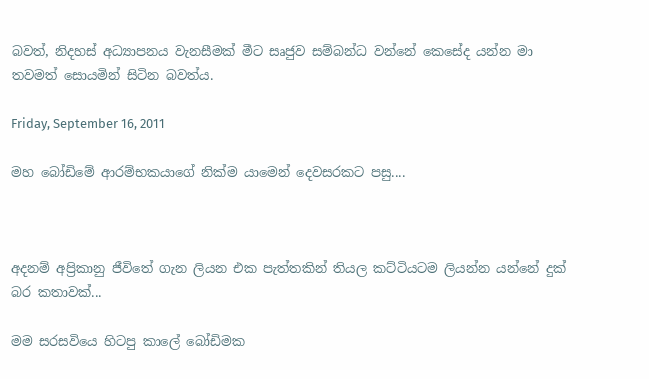බවත්, නිදහස් අධ්‍යාපනය වැනසීමක් මීට සෘජුව සම්බන්ධ වන්නේ කෙසේද යන්න මා තවමත් සොයමින් සිටින බවත්ය.

Friday, September 16, 2011

මහ බෝඩිමේ ආරම්භකයාගේ නික්ම යාමෙන් දෙවසරකට පසු....



අදනම් අප්‍රිකානු ජීවිතේ ගැන ලියන එක පැත්තකින් තියල කට්ටියටම ලියන්න යන්නේ දුක් බර කතාවක්...

මම සරසවියෙ හිටපු කාලේ බෝඩිමක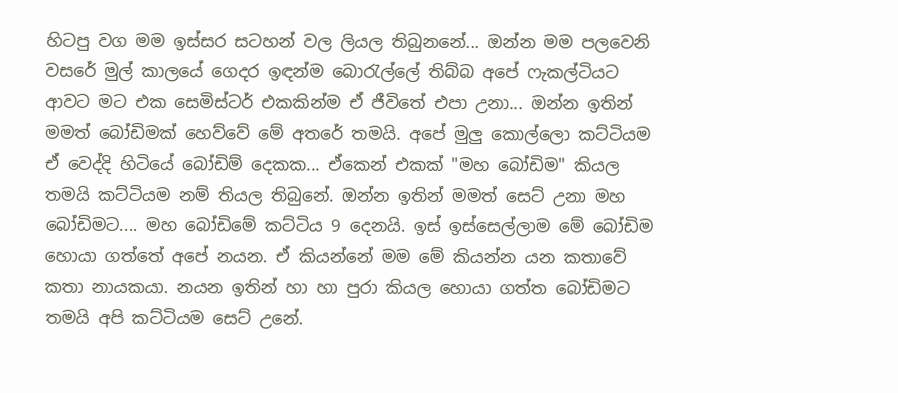හිටපු වග මම ඉස්සර සටහන් වල ලියල තිබුනනේ... ඔන්න මම පලවෙනි වසරේ මුල් කාලයේ ගෙදර ඉඳන්ම බොරැල්ලේ තිබ්බ අපේ ෆැකල්ටියට ආවට මට එක සෙමිස්ටර් එකකින්ම ඒ ජීවිතේ එපා උනා... ඔන්න ඉතින් මමත් බෝඩිමක් හෙව්වේ මේ අතරේ තමයි. අපේ මුලු කොල්ලො කට්ටියම ඒ වෙද්දි හිටියේ බෝඩිම් දෙකක... ඒකෙන් එකක් "මහ බෝඩිම" කියල තමයි කට්ටියම නම් තියල තිබුනේ. ඔන්න ඉතින් මමත් සෙට් උනා මහ බෝඩිමට.... මහ බෝඩිමේ කට්ටිය 9 දෙනයි. ඉස් ඉස්සෙල්ලාම මේ බෝඩිම හොයා ගත්තේ අපේ නයන. ඒ කියන්නේ මම මේ කියන්න යන කතාවේ කතා නායකයා. නයන ඉතින් හා හා පුරා කියල හොයා ගත්ත බෝඩිමට තමයි අපි කට්ටියම සෙට් උනේ.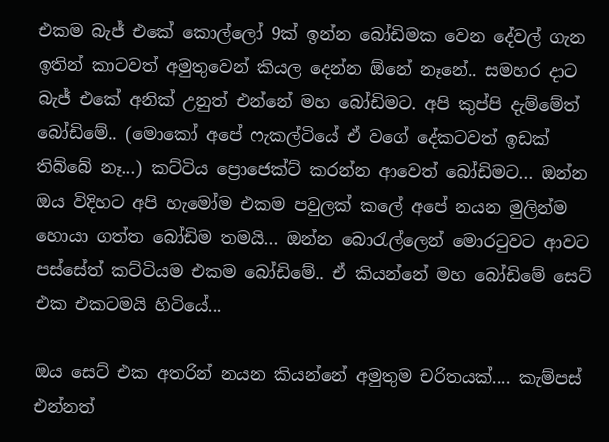එකම බැජ් එකේ කොල්ලෝ 9ක් ඉන්න බෝඩිමක වෙන දේවල් ගැන ඉතින් කාටවත් අමුතුවෙන් කියල දෙන්න ඕනේ නෑනේ.. සමහර දාට බැජ් එකේ අනික් උනුත් එන්නේ මහ බෝඩිමට. අපි කුප්පි දැම්මේත් බෝඩිමේ.. (මොකෝ අපේ ෆැකල්ටියේ ඒ වගේ දේකටවත් ඉඩක් තිබ්බේ නෑ...) කට්ටිය ප්‍රොජෙක්ට් කරන්න ආවෙත් බෝඩිමට... ඔන්න ඔය විදිහට අපි හැමෝම එකම පවුලක් කලේ අපේ නයන මුලින්ම හොයා ගත්ත බෝඩිම තමයි... ඔන්න බොරැල්ලෙන් මොරටුවට ආවට පස්සේත් කට්ටියම එකම බෝඩිමේ.. ඒ කියන්නේ මහ බෝඩිමේ සෙට් එක එකටමයි හිටියේ...

ඔය සෙට් එක අතරින් නයන කියන්නේ අමුතුම චරිතයක්.... කැම්පස් එන්නත්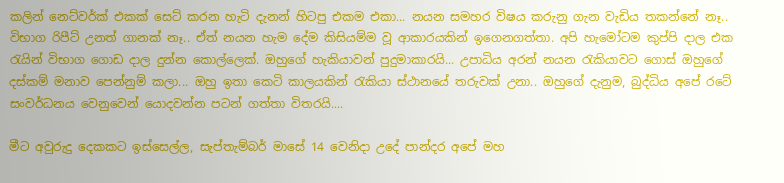කලින් නෙට්වර්ක් එකක් සෙට් කරන හැටි දැනන් හිටපු එකම එකා... නයන සමහර විෂය කරුනු ගැන වැඩිය තකන්නේ නෑ.. විභාග රිපීට් උනත් ගානක් නෑ.. ඒත් නයන හැම දේම කිසියම්ම වූ ආකාරයකින් ඉගෙනගත්තා. අපි හැමෝටම කුප්පි දාල එක රැයින් විභාග ගොඩ දාල දුන්න කොල්ලෙක්. ඔහුගේ හැකියාවන් පුදුමාකාරයි... උපාධිය අරන් නයන රැකියාවට ගොස් ඔහුගේ දස්කම් මනාව පෙන්නුම් කලා... ඔහු ඉතා කෙටි කාලයකින් රැකියා ස්ථානයේ තරුවක් උනා.. ඔහුගේ දැනුම, බුද්ධිය අපේ රටේ සංවර්ධනය වෙනුවෙන් යොදවන්න පටන් ගත්තා විතරයි....

මීට අවුරුදු දෙකකට ඉස්සෙල්ල, සැප්තැම්බර් මාසේ 14 වෙනිදා උදේ පාන්දර අපේ මහ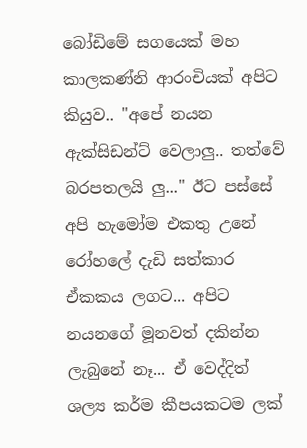බෝඩිමේ සගයෙක් මහ කාලකණ්නි ආරංචියක් අපිට කියුව.. "අපේ නයන ඇක්සිඩන්ට් වෙලාලු.. තත්වේ බරපතලයි ලු..." ඊට පස්සේ අපි හැමෝම එකතු උනේ රෝහලේ දැඩි සත්කාර ඒකකය ලගට... අපිට නයනගේ මූනවත් දකින්න ලැබුනේ නෑ... ඒ වෙද්දිත් ශල්‍ය කර්ම කීපයකටම ලක්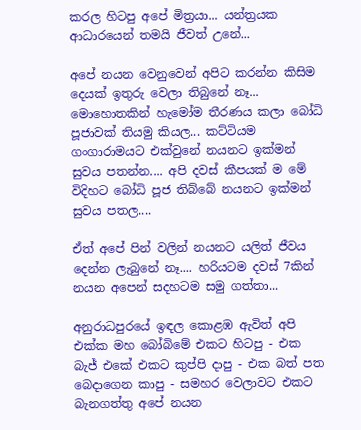කරල හිටපු අපේ මිත්‍රයා... යන්ත්‍රයක ආධාරයෙන් තමයි ජීවත් උනේ...

අපේ නයන වෙනුවෙන් අපිට කරන්න කිසිම දෙයක් ඉතුරු වෙලා තිබුනේ නෑ... මොහොතකින් හැමෝම තීරණය කලා බෝධි පූජාවක් තියමු කියල... කට්ටියම ගංගාරාමයට එක්වුනේ නයනට ඉක්මන් සුවය පතන්න.... අපි දවස් කීපයක් ම මේ විදිහට බෝධි පූජ තිබ්බේ නයනට ඉක්මන් සුවය පතල....

ඒත් අපේ පින් වලින් නයනට යලිත් ජීවය දෙන්න ලැබුනේ නෑ.... හරියටම දවස් 7කින් නයන අපෙන් සදහටම සමු ගත්තා...

අනුරාධපුරයේ ඉඳල කොළඹ ඇවිත් අපි එක්ක මහ බෝබිමේ එකට හිටපු - එක බැජ් එකේ එකට කුප්පි දාපු - එක බත් පත බෙදාගෙන කාපු - සමහර වෙලාවට එකට බැනගත්තු අපේ නයන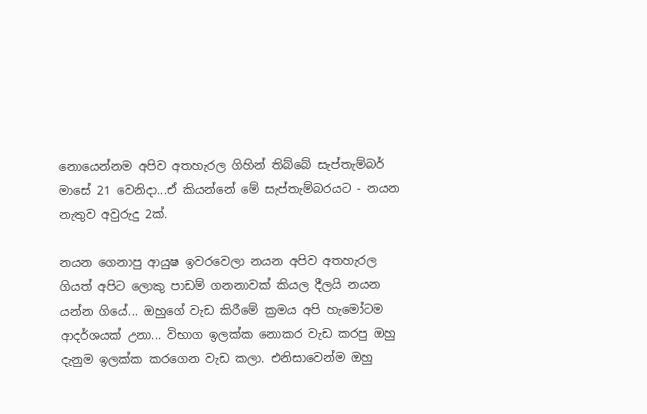නොයෙන්නම අපිව අතහැරල ගිහින් තිබ්බේ සැප්තැම්බර් මාසේ 21 වෙනිදා...ඒ කියන්නේ මේ සැප්තැම්බරයට - නයන නැතුව අවුරුදු 2ක්.

නයන ගෙනාපු ආයුෂ ඉවරවෙලා නයන අපිව අතහැරල ගියත් අපිට ලොකු පාඩම් ගනනාවක් කියල දීලයි නයන යන්න ගියේ... ඔහුගේ වැඩ කිරීමේ ක්‍රමය අපි හැමෝටම ආදර්ශයක් උනා... විභාග ඉලක්ක නොකර වැඩ කරපු ඔහු දැනුම ඉලක්ක කරගෙන වැඩ කලා. එනිසාවෙන්ම ඔහු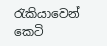රැකියාවෙන් කෙටි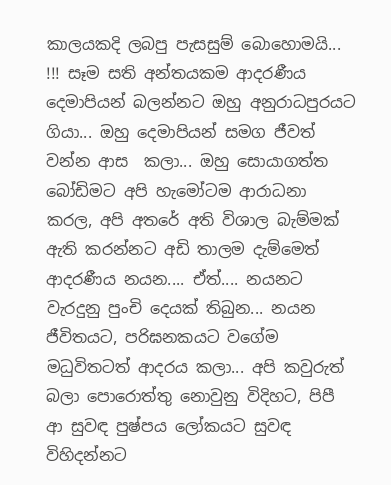කාලයකදි ලබපු පැසසුම් බොහොමයි... !!! සෑම සති අන්තයකම ආදරණීය දෙමාපියන් බලන්නට ඔහු අනුරාධපුරයට ගියා... ඔහු දෙමාපියන් සමග ජීවත් වන්න ආස  කලා... ඔහු සොයාගත්ත බෝඩිමට අපි හැමෝටම ආරාධනා කරල, අපි අතරේ අති විශාල බැම්මක් ඇති කරන්නට අඩි තාලම දැම්මෙත් ආදරණීය නයන.... ඒත්.... නයනට වැරදුනු පුංචි දෙයක් තිබුන... නයන ජීවිතයට, පරිඝනකයට වගේම මධුවිතටත් ආදරය කලා... අපි කවුරුත් බලා පොරොත්තු නොවුනු විදිහට, පිපී ආ සුවඳ පුෂ්පය ලෝකයට සුවඳ විහිදන්නට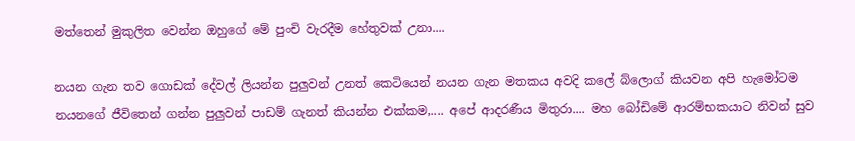මත්තෙන් මුකුලිත වෙන්න ඔහුගේ මේ පුංචි වැරදීම හේතුවක් උනා....

නයන ගැන තව ගොඩක් දේවල් ලියන්න පුලුවන් උනත් කෙටියෙන් නයන ගැන මතකය අවදි කලේ බ්ලොග් කියවන අපි හැමෝටම නයනගේ ජීවිතෙන් ගන්න පුලුවන් පාඩම් ගැනත් කියන්න එක්කම,.... අපේ ආදරණීය මිතුරා.... මහ බෝඩිමේ ආරම්භකයාට නිවන් සුව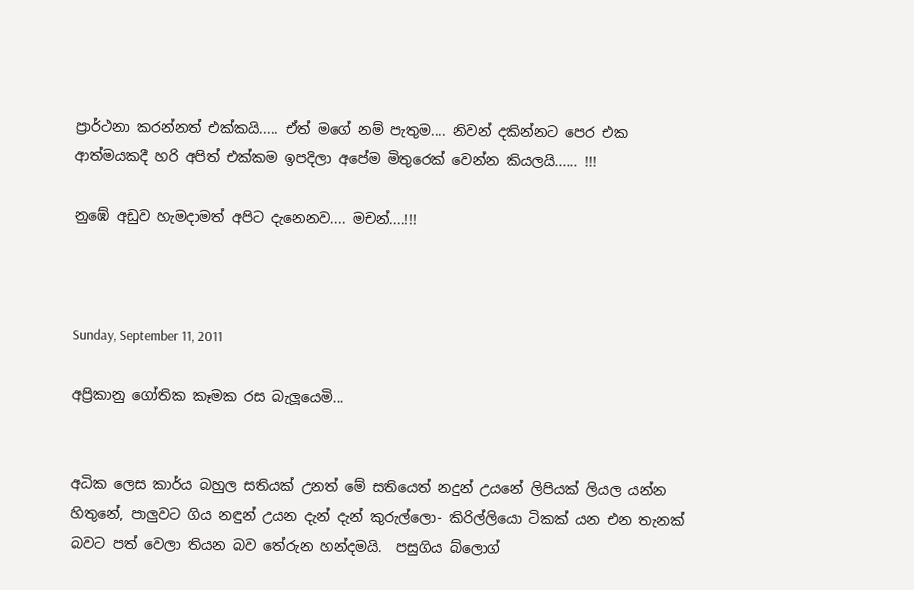ප්‍රාර්ථනා කරන්නත් එක්කයි..... ඒත් මගේ නම් පැතුම.... නිවන් දකින්නට පෙර එක ආත්මයකදී හරි අපිත් එක්කම ඉපදිලා අපේම මිතුරෙක් වෙන්න කියලයි...... !!!

නුඹේ අඩුව හැමදාමත් අපිට දැනෙනව.... මචන්....!!!



Sunday, September 11, 2011

අප්‍රිකානු ගෝතික කෑමක රස බැලූයෙමි...


අධික ලෙස කාර්ය බහුල සතියක් උනත් මේ සතියෙත් නදුන් උයනේ ලිපියක් ලියල යන්න හිතුනේ, පාලුවට ගිය නඳුන් උයන දැන් දැන් කුරුල්ලො- කිරිල්ලියො ටිකක් යන එන තැනක් බවට පත් වෙලා තියන බව තේරුන හන්දමයි.  පසුගිය බ්ලොග්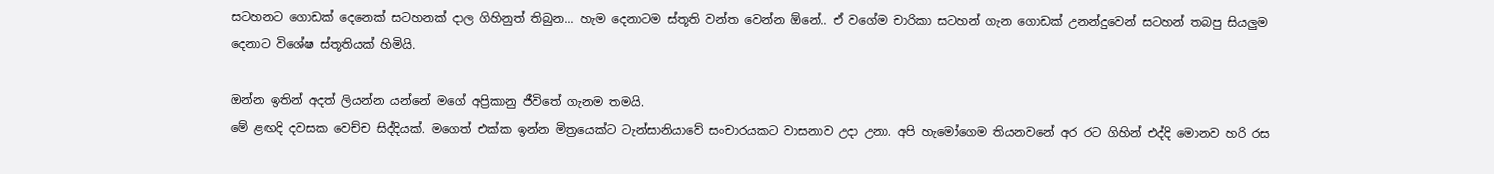සටහනට ගොඩක් දෙනෙක් සටහනක් දාල ගිහිනුත් තිබුන... හැම දෙනාටම ස්තූති වන්ත වෙන්න ඕනේ.. ඒ වගේම චාරිකා සටහන් ගැන ගොඩක් උනන්දුවෙන් සටහන් තබපු සියලුම දෙනාට විශේෂ ස්තූතියක් හිමියි.

ඔන්න ඉතින් අදත් ලියන්න යන්නේ මගේ අප්‍රිකානු ජීවිතේ ගැනම තමයි.
මේ ළඟදි දවසක වෙච්ච සිද්දියක්. මගෙත් එක්ක ඉන්න මිත්‍රයෙක්ට ටැන්සානියාවේ සංචාරයකට වාසනාව උදා උනා. අපි හැමෝගෙම තියනවනේ අර රට ගිහින් එද්දි මොනව හරි රස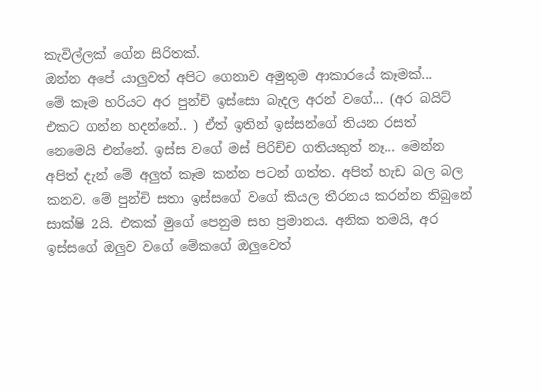කැවිල්ලක් ගේන සිරිතක්.
ඔන්න අපේ යාලුවත් අපිට ගෙනාව අමුතුම ආකාරයේ කෑමක්...
මේ කෑම හරියට අර පුන්චි ඉස්සො බැදල අරන් වගේ... (අර බයිට් එකට ගන්න හදන්නේ.. ) ඒත් ඉතින් ඉස්සන්ගේ තියන රසත් නෙමෙයි එන්නේ. ඉස්ස වගේ මස් පිරිච්ච ගතියකුත් නෑ... මෙන්න අපිත් දැන් මේ අලුත් කෑම කන්න පටන් ගත්ත. අපිත් හැඩ බල බල කනව. මේ පුන්චි සතා ඉස්සගේ වගේ කියල තීරනය කරන්න තිබුනේ සාක්ෂි 2යි. එකක් මුගේ පෙනුම සහ ප්‍රමානය. අනික තමයි, අර ඉස්සගේ ඔලුව වගේ මේකගේ ඔලුවෙත්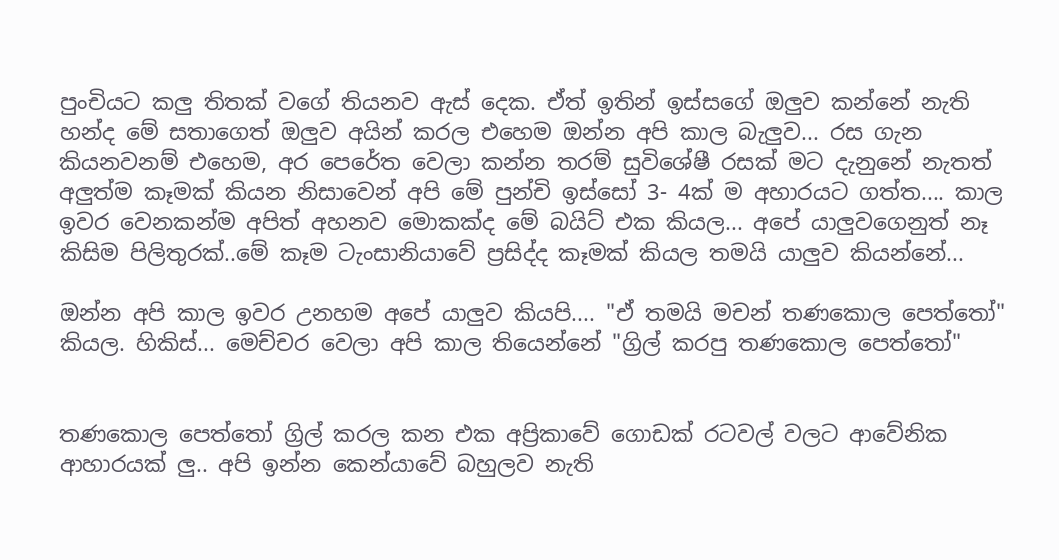පුංචියට කලු තිතක් වගේ තියනව ඇස් දෙක. ඒත් ඉතින් ඉස්සගේ ඔලුව කන්නේ නැති හන්ද මේ සතාගෙත් ඔලුව අයින් කරල එහෙම ඔන්න අපි කාල බැලුව... රස ගැන කියනවනම් එහෙම, අර පෙරේත වෙලා කන්න තරම් සුවිශේෂී රසක් මට දැනුනේ නැතත් අලුත්ම කෑමක් කියන නිසාවෙන් අපි මේ පුන්චි ඉස්සෝ 3- 4ක් ම අහාරයට ගත්ත.... කාල ඉවර වෙනකන්ම අපිත් අහනව මොකක්ද මේ බයිට් එක කියල... අපේ යාලුවගෙනුත් නෑ කිසිම පිලිතුරක්..මේ කෑම ටැංසානියාවේ ප්‍රසිද්ද කෑමක් කියල තමයි යාලුව කියන්නේ...

ඔන්න අපි කාල ඉවර උනහම අපේ යාලුව කියපි.... "ඒ තමයි මචන් තණකොල පෙත්තෝ" කියල. හිකිස්... මෙච්චර වෙලා අපි කාල තියෙන්නේ "ග්‍රිල් කරපු තණකොල පෙත්තෝ"


තණකොල පෙත්තෝ ග්‍රිල් කරල කන එක අප්‍රිකාවේ ගොඩක් රටවල් වලට ආවේනික ආහාරයක් ලු.. අපි ඉන්න කෙන්යාවේ බහුලව නැති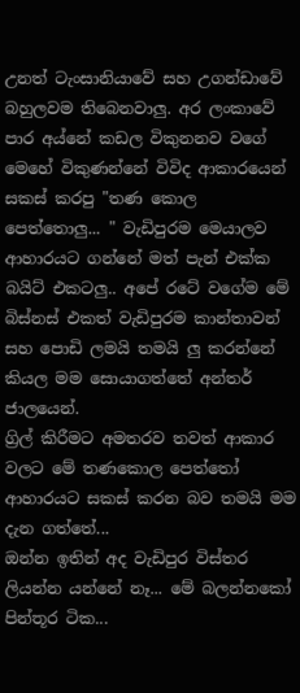උනත් ටැංසානියාවේ සහ උගන්ඩාවේ බහුලවම තිබෙනවාලු. අර ලංකාවේ පාර අය්නේ කඩල විකුනනව වගේ මෙහේ විකුණන්නේ විවිද ආකාරයෙන් සකස් කරපු "තණ කොල පෙත්තොලු... " වැඩිපුරම මෙයාලව ආහාරයට ගන්නේ මත් පැන් එක්ක බයිට් එකටලු.. අපේ රටේ වගේම මේ බිස්නස් එකත් වැඩිපුරම කාන්තාවන් සහ පොඩි ලමයි තමයි ලු කරන්නේ කියල මම සොයාගත්තේ අන්තර් ජාලයෙන්.
ග්‍රිල් කිරීමට අමතරව තවත් ආකාර වලට මේ තණකොල පෙත්තෝ ආහාරයට සකස් කරන බව තමයි මම දැන ගත්තේ...
ඔන්න ඉතින් අද වැඩිපුර විස්තර ලියන්න යන්නේ නෑ... මේ බලන්නකෝ පින්තූර ටික...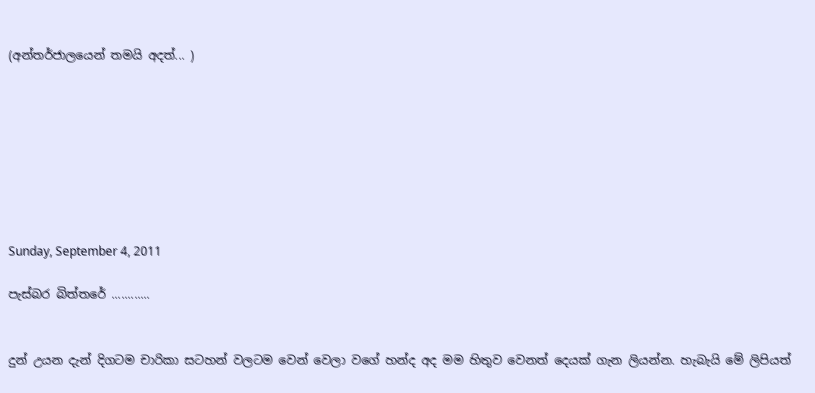(අන්තර්ජාලයෙන් තමයි අදත්... )








Sunday, September 4, 2011

පැස්බර බිත්තරේ ............


දුන් උයන දැන් දිගටම චාරිකා සටහන් වලටම වෙන් වෙලා වගේ හන්ද අද මම හිතුව වෙනත් දෙයක් ගැන ලියන්න. හැබැයි මේ ලිපියත්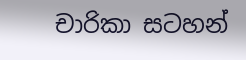චාරිකා සටහන්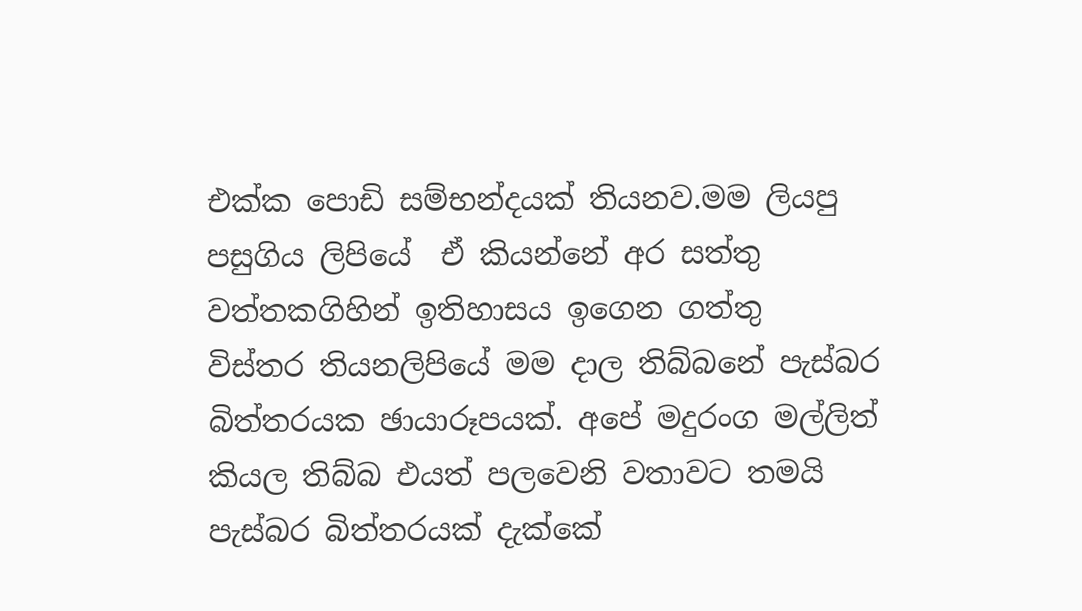එක්ක පොඩි සම්භන්දයක් තියනව.මම ලියපු පසුගිය ලිපියේ  ඒ කියන්නේ අර සත්තු වත්තකගිහින් ඉතිහාසය ඉගෙන ගත්තු  විස්තර තියනලිපියේ මම දාල තිබ්බනේ පැස්බර බිත්තරයක ඡායාරූපයක්. අපේ මදුරංග මල්ලිත් කියල තිබ්බ එයත් පලවෙනි වතාවට තමයි පැස්බර බිත්තරයක් දැක්කේ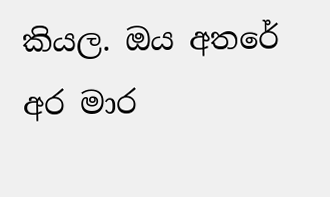කියල. ඔය අතරේ අර මාර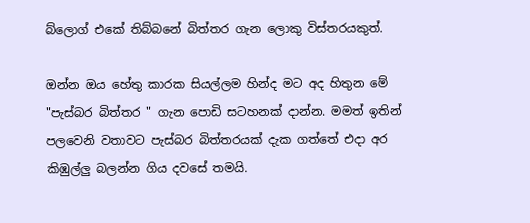බ්ලොග් එකේ තිබ්බනේ බිත්තර ගැන ලොකු විස්තරයකුත්.

ඔන්න ඔය හේතු කාරක සියල්ලම හින්ද මට අද හිතුන මේ "පැස්බර බිත්තර " ගැන පොඩි සටහනක් දාන්න. මමත් ඉතින් පලවෙනි වතාවට පැස්බර බිත්තරයක් දැක ගත්තේ එදා අර කිඹුල්ලු බලන්න ගිය දවසේ තමයි.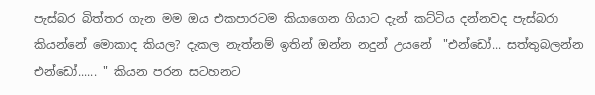පැස්බර බිත්තර ගැන මම ඔය එකපාරටම කියාගෙන ගියාට දැන් කට්ටිය දන්නවද පැස්බරා කියන්නේ මොකාද කියල? දැකල නැත්නම් ඉතින් ඔන්න නදුන් උයනේ  "එන්ඩෝ... සත්තුබලන්න එන්ඩෝ...... " කියන පරන සටහනට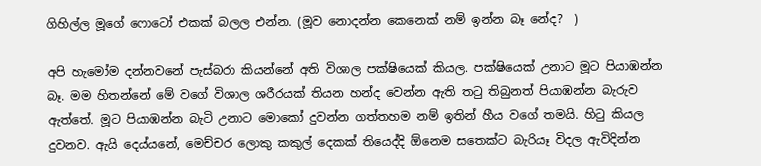ගිහිල්ල මූගේ ෆොටෝ එකක් බලල එන්න. (මූව නොදන්න කෙනෙක් නම් ඉන්න බෑ නේද?  )

අපි හැමෝම දන්නවනේ පැස්බරා කියන්නේ අති විශාල පක්ෂියෙක් කියල. පක්ෂියෙක් උනාට මූට පියාඹන්න බෑ. මම හිතන්නේ මේ වගේ විශාල ශරීරයක් තියන හන්ද වෙන්න ඇති තටු තිබුනත් පියාඹන්න බැරුව ඇත්තේ. මූට පියාඹන්න බැටි උනාට මොකෝ දුවන්න ගත්තහම නම් ඉතින් හීය වගේ තමයි. හිටු කියල දුවනව. ඇයි දෙය්යනේ, මෙච්චර ලොකු කකුල් දෙකක් තියෙද්දි ඕනෙම සතෙක්ට බැරියෑ විදල ඇවිදින්න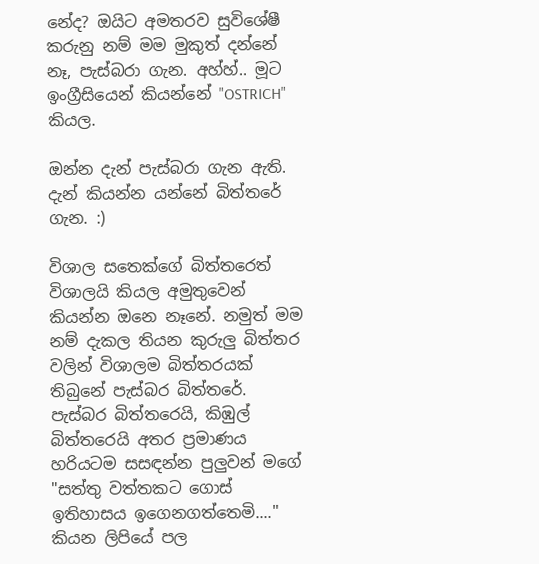නේද? ඔයිට අමතරව සුවිශේෂී කරුනු නම් මම මුකුත් දන්නේ නෑ, පැස්බරා ගැන. අහ්හ්.. මූට ඉංග්‍රීසියෙන් කියන්නේ "OSTRICH" කියල.

ඔන්න දැන් පැස්බරා ගැන ඇති. දැන් කියන්න යන්නේ බිත්තරේ ගැන. :)

විශාල සතෙක්ගේ බිත්තරෙත් විශාලයි කියල අමුතුවෙන් කියන්න ඔනෙ නෑනේ. නමුත් මම නම් දැකල තියන කුරුලු බිත්තර වලින් විශාලම බිත්තරයක් තිබුනේ පැස්බර බිත්තරේ. පැස්බර බිත්තරෙයි, කිඹුල් බිත්තරෙයි අතර ප්‍රමාණය හරියටම සසඳන්න පුලුවන් මගේ "සත්තු වත්තකට ගොස් ඉතිහාසය ඉගෙනගත්තෙමි...." කියන ලිපියේ පල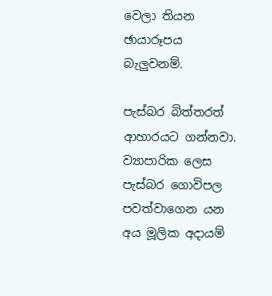වෙලා තියන ඡායාරූපය බැලුවනම්.

පැස්බර බිත්තරත් ආහාරයට ගන්නවා. ව්‍යාපාරික ලෙස පැස්බර ගොවිපල පවත්වාගෙන යන අය මූලික අදායම්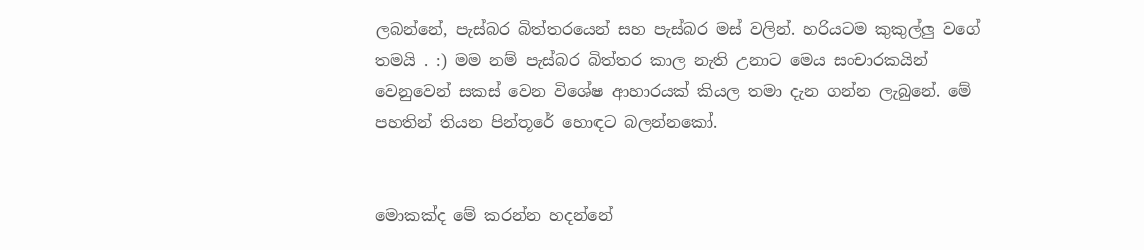ලබන්නේ, පැස්බර බිත්තරයෙන් සහ පැස්බර මස් වලින්. හරියටම කුකුල්ලු වගේ තමයි . :) මම නම් පැස්බර බිත්තර කාල නැති උනාට මෙය සංචාරකයින් වෙනුවෙන් සකස් වෙන විශේෂ ආහාරයක් කියල තමා දැන ගන්න ලැබුනේ. මේ පහතින් තියන පින්තූරේ හොඳට බලන්නකෝ.


මොකක්ද මේ කරන්න හදන්නේ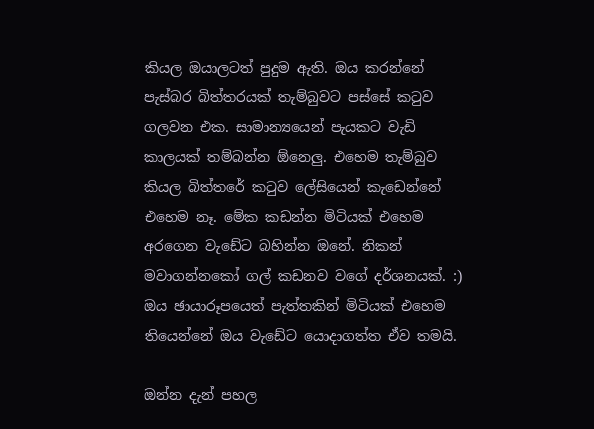කියල ඔයාලටත් පුදුම ඇති. ඔය කරන්නේ පැස්බර බිත්තරයක් තැම්බුවට පස්සේ කටුව ගලවන එක. සාමාන්‍යයෙන් පැයකට වැඩි කාලයක් තම්බන්න ඕනෙලු. එහෙම තැම්බුව කියල බිත්තරේ කටුව ලේසියෙන් කැඩෙන්නේ එහෙම නෑ. මේක කඩන්න මිටියක් එහෙම අරගෙන වැඩේට බහින්න ඔනේ. නිකන් මවාගන්නකෝ ගල් කඩනව වගේ දර්ශනයක්. :) ඔය ඡායාරූපයෙත් පැත්තකින් මිටියක් එහෙම තියෙන්නේ ඔය වැඩේට යොදාගත්ත ඒව තමයි.

ඔන්න දැන් පහල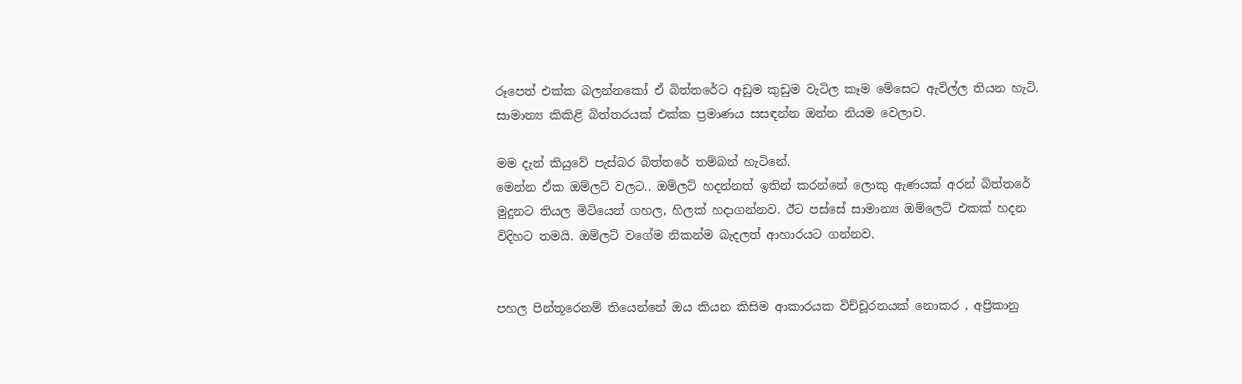රූපෙත් එක්ක බලන්නකෝ ඒ බිත්තරේට අඩුම කුඩුම වැටිල කෑම මේසෙට ඇවිල්ල තියන හැටි. සාමාන්‍ය කිකිළි බිත්තරයක් එක්ක ප්‍රමාණය සසඳන්න ඔන්න නියම වෙලාව.

මම දැන් කියුවේ පැස්බර බිත්තරේ තම්බන් හැටිනේ.
මෙන්න ඒක ඔම්ලට් වලට.. ඔම්ලට් හදන්නත් ඉතින් කරන්නේ ලොකු ඇණයක් අරන් බිත්තරේ මුදුනට තියල මිටියෙන් ගහල, හිලක් හදාගන්නව. ඊට පස්සේ සාමාන්‍ය ඔම්ලෙට් එකක් හදන විදිහට තමයි. ඔම්ලට් වගේම නිකන්ම බැදලත් ආහාරයට ගන්නව.


පහල පින්තූරෙනම් තියෙන්නේ ඔය කියන කිසිම ආකාරයක විච්චූරනයක් නොකර , අප්‍රිකානු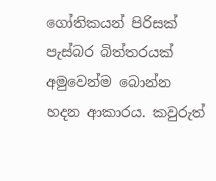ගෝතිකයන් පිරිසක් පැස්බර බිත්තරයක් අමුවෙන්ම බොන්න හදන ආකාරය. කවුරුත්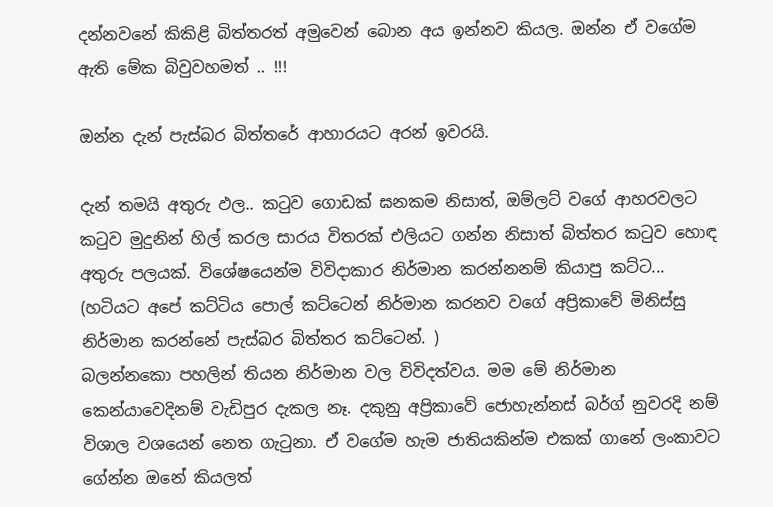දන්නවනේ කිකිළි බිත්තරත් අමුවෙන් බොන අය ඉන්නව කියල. ඔන්න ඒ වගේම ඇති මේක බිවුවහමත් .. !!!

ඔන්න දැන් පැස්බර බිත්තරේ ආහාරයට අරන් ඉවරයි.

දැන් තමයි අතුරු ඵල.. කටුව ගොඩක් ඝනකම නිසාත්, ඔම්ලට් වගේ ආහරවලට කටුව මුදුනින් හිල් කරල සාරය විතරක් එලියට ගන්න නිසාත් බිත්තර කටුව හොඳ අතුරු පලයක්. විශේෂයෙන්ම විවිදාකාර නිර්මාන කරන්නනම් කියාපු කට්ට... (හටියට අපේ කට්ටිය පොල් කට්ටෙන් නිර්මාන කරනව වගේ අප්‍රිකාවේ මිනිස්සු නිර්මාන කරන්නේ පැස්බර බිත්තර කට්ටෙන්. )
බලන්නකො පහලින් තියන නිර්මාන වල විවිදත්වය. මම මේ නිර්මාන කෙන්යාවෙදිනම් වැඩිපුර දැකල නෑ. දකුනු අප්‍රිකාවේ ජොහැන්නස් බර්ග් නුවරදි නම් විශාල වශයෙන් නෙත ගැටුනා. ඒ වගේම හැම ජාතියකින්ම එකක් ගානේ ලංකාවට ගේන්න ඔනේ කියලත්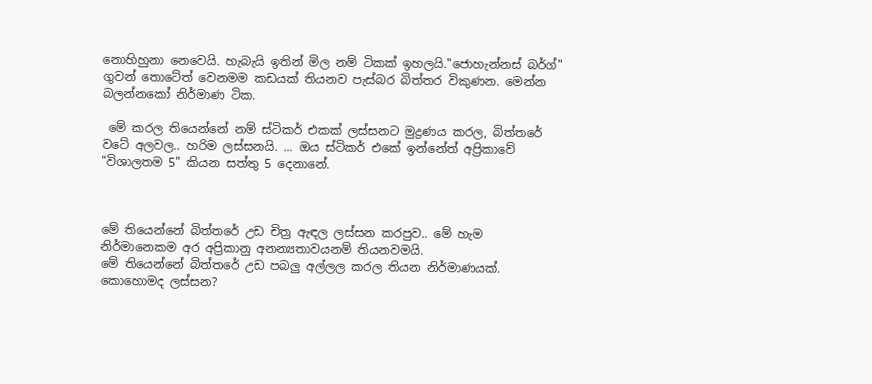නොහිහුනා නෙවෙයි. හැබැයි ඉතින් මිල නම් ටිකක් ඉහලයි."ජොහැන්නස් බර්ග්" ගුවන් තොටේත් වෙනමම කඩයක් තියනව පැස්බර බිත්තර විකුණන. මෙන්න බලන්නකෝ නිර්මාණ ටික.

 මේ කරල තියෙන්නේ නම් ස්ටිකර් එකක් ලස්සනට මුද්‍රණය කරල, බිත්තරේ වටේ අලවල.. හරිම ලස්සනයි. ... ඔය ස්ටිකර් එකේ ඉන්නේත් අප්‍රිකාවේ "විශාලතම 5" කියන සත්තු 5 දෙනානේ.



මේ තියෙන්නේ බිත්තරේ උඩ චිත්‍ර ඇඳල ලස්සන කරපුව.. මේ හැම නිර්මානෙකම අර අප්‍රිකානු අනන්‍යතාවයනම් තියනවමයි.
මේ තියෙන්නේ බිත්තරේ උඩ පබලු අල්ලල කරල තියන නිර්මාණයක්. කොහොමද ලස්සන?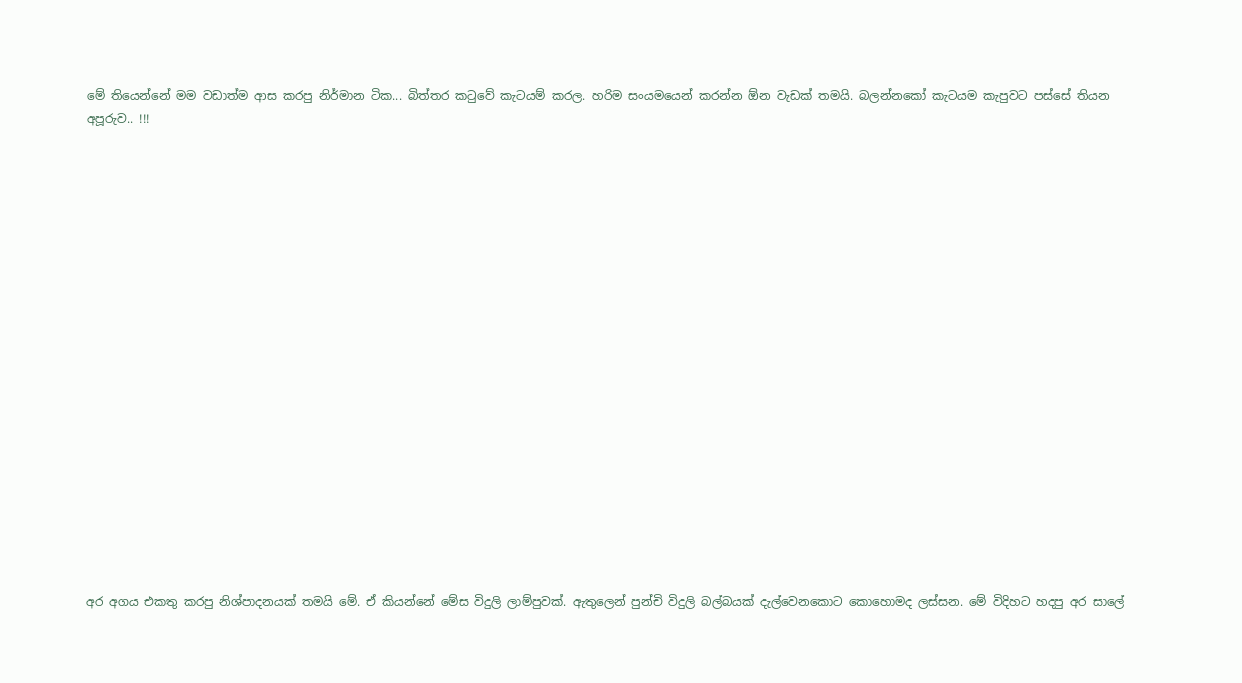මේ තියෙන්නේ මම වඩාත්ම ආස කරපු නිර්මාන ටික... බිත්තර කටුවේ කැටයම් කරල. හරිම සංයමයෙන් කරන්න ඕන වැඩක් තමයි. බලන්නකෝ කැටයම කැපුවට පස්සේ තියන අපූරුව.. !!!




















අර අගය එකතු කරපු නිශ්පාදනයක් තමයි මේ. ඒ කියන්නේ මේස විදුලි ලාම්පුවක්. ඇතුලෙන් පුන්චි විදුලි බල්බයක් දැල්වෙනකොට කොහොමද ලස්සන. මේ විදිහට හදපු අර සාලේ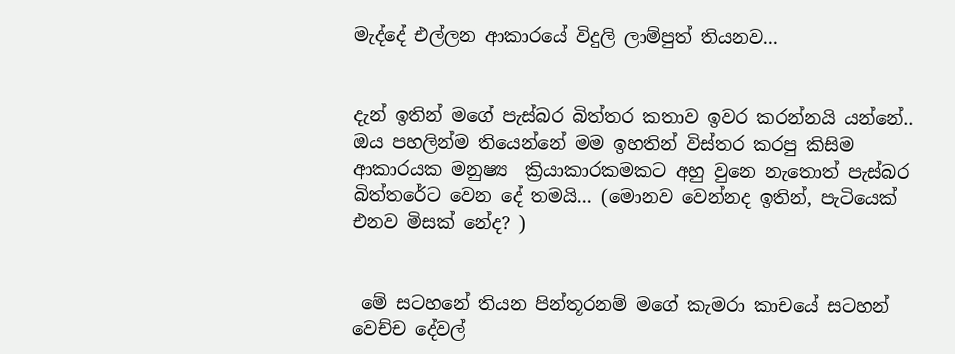මැද්දේ එල්ලන ආකාරයේ විදුලි ලාම්පුත් තියනව...


දැන් ඉතින් මගේ පැස්බර බිත්තර කතාව ඉවර කරන්නයි යන්නේ.. ඔය පහලින්ම තියෙන්නේ මම ඉහතින් විස්තර කරපු කිසිම ආකාරයක මනුෂ්‍ය  ක්‍රියාකාරකමකට අහු වුනෙ නැතොත් පැස්බර බිත්තරේට වෙන දේ තමයි... (මොනව වෙන්නද ඉතින්, පැටියෙක් එනව මිසක් නේද? )


 මේ සටහනේ තියන පින්තූරනම් මගේ කැමරා කාචයේ සටහන් වෙච්ච දේවල්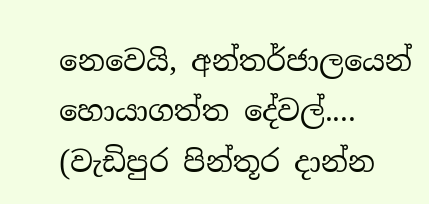නෙවෙයි, අන්තර්ජාලයෙන් හොයාගත්ත දේවල්.... (වැඩිපුර පින්තූර දාන්න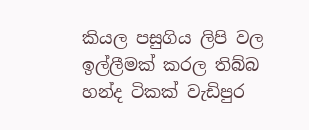කියල පසුගිය ලිපි වල ඉල්ලීමක් කරල තිබ්බ හන්ද ටිකක් වැඩිපුර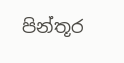පින්තූර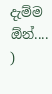දැම්ම ඕන්.... )